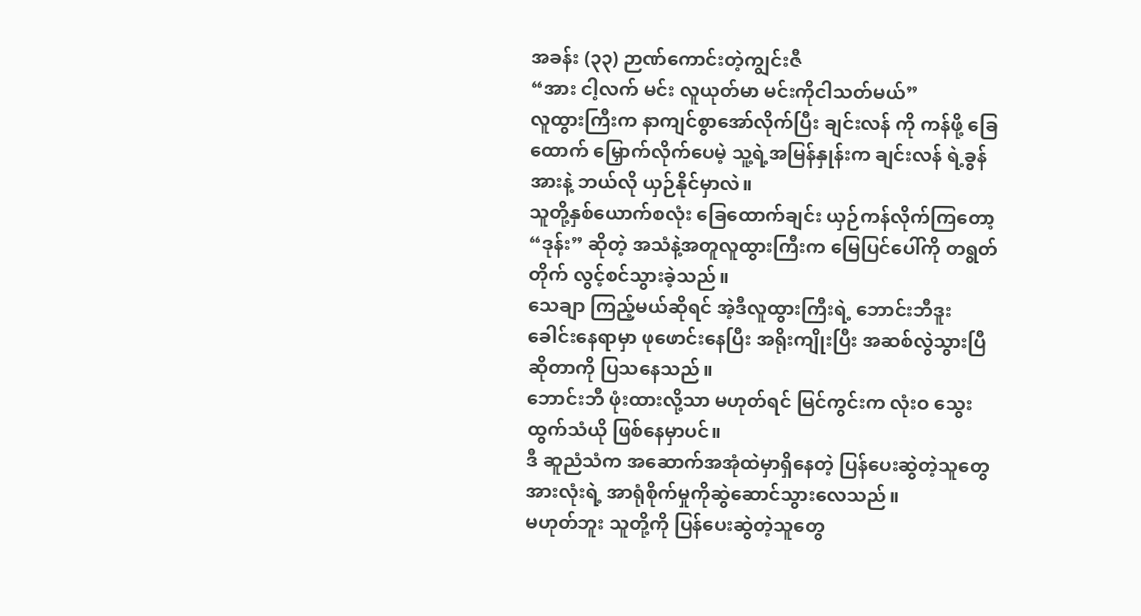အခန်း (၃၃) ဉာဏ်ကောင်းတဲ့ကျွင်းဇီ
“အား ငါ့လက် မင်း လူယုတ်မာ မင်းကိုငါသတ်မယ်”
လူထွားကြီးက နာကျင်စွာအော်လိုက်ပြီး ချင်းလန် ကို ကန်ဖို့ ခြေထောက် မြှောက်လိုက်ပေမဲ့ သူ့ရဲ့အမြန်နှုန်းက ချင်းလန် ရဲ့ခွန်အားနဲ့ ဘယ်လို ယှဉ်နိုင်မှာလဲ။
သူတို့နှစ်ယောက်စလုံး ခြေထောက်ချင်း ယှဉ်ကန်လိုက်ကြတော့
“ဒုန်း” ဆိုတဲ့ အသံနဲ့အတူလူထွားကြီးက မြေပြင်ပေါ်ကို တရွတ်တိုက် လွင့်စင်သွားခဲ့သည်။
သေချာ ကြည့်မယ်ဆိုရင် အဲ့ဒီလူထွားကြီးရဲ့ ဘောင်းဘီဒူးခေါင်းနေရာမှာ ဖုဖောင်းနေပြီး အရိုးကျိုးပြီး အဆစ်လွဲသွားပြီဆိုတာကို ပြသနေသည်။
ဘောင်းဘီ ဖုံးထားလို့သာ မဟုတ်ရင် မြင်ကွင်းက လုံးဝ သွေးထွက်သံယို ဖြစ်နေမှာပင်။
ဒီ ဆူညံသံက အဆောက်အအုံထဲမှာရှိနေတဲ့ ပြန်ပေးဆွဲတဲ့သူတွေ အားလုံးရဲ့ အာရုံစိုက်မှုကိုဆွဲဆောင်သွားလေသည်။
မဟုတ်ဘူး သူတို့ကို ပြန်ပေးဆွဲတဲ့သူတွေ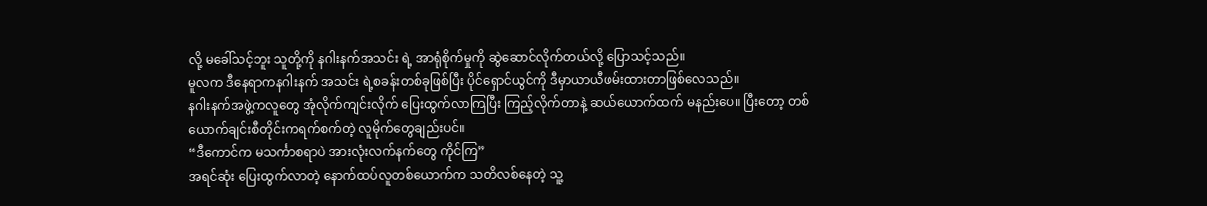လို့ မခေါ်သင့်ဘူး သူတို့ကို နဂါးနက်အသင်း ရဲ့ အာရုံစိုက်မှုကို ဆွဲဆောင်လိုက်တယ်လို့ ပြောသင့်သည်။
မူလက ဒီနေရာကနဂါးနက် အသင်း ရဲ့စခန်းတစ်ခုဖြစ်ပြီး ပိုင်ရှောင်ယွင်ကို ဒီမှာယာယီဖမ်းထားတာဖြစ်လေသည်။
နဂါးနက်အဖွဲ့ကလူတွေ အုံလိုက်ကျင်းလိုက် ပြေးထွက်လာကြပြီး ကြည့်လိုက်တာနဲ့ ဆယ်ယောက်ထက် မနည်းပေ။ ပြီးတော့ တစ်ယောက်ချင်းစီတိုင်းကရက်စက်တဲ့ လူမိုက်တွေချည်းပင်။
“ဒီကောင်က မသင်္ကာစရာပဲ အားလုံးလက်နက်တွေ ကိုင်ကြ”
အရင်ဆုံး ပြေးထွက်လာတဲ့ နောက်ထပ်လူတစ်ယောက်က သတိလစ်နေတဲ့ သူ့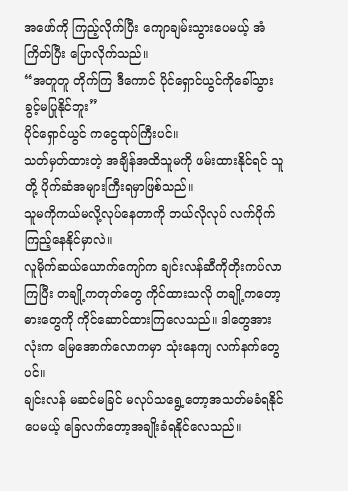အဖော်ကို ကြည့်လိုက်ပြီး ကျောချမ်းသွားပေမယ့် အံကြိတ်ပြီး ပြောလိုက်သည်။
“အတူတူ တိုက်ကြ ဒီကောင် ပိုင်ရှောင်ယွင်ကိုခေါ်သွားခွင့်မပြုနိုင်ဘူး”
ပိုင်ရှောင်ယွင် ကငွေထုပ်ကြီးပင်။
သတ်မှတ်ထားတဲ့ အချိန်အထိသူမကို ဖမ်းထားနိုင်ရင် သူတို့ ပိုက်ဆံအများကြီးရမှာဖြစ်သည်။
သူမကိုကယ်မလို့လုပ်နေတာကို ဘယ်လိုလုပ် လက်ပိုက်ကြည့်နေနိုင်မှာလဲ။
လူမိုက်ဆယ်ယောက်ကျော်က ချင်းလန်ဆီကိုတိုးကပ်လာကြပြီး တချို့ကတုတ်တွေ ကိုင်ထားသလို တချို့ကတော့ဓားတွေကို ကိုင်ဆောင်ထားကြလေသည်။ ဒါတွေအားလုံးက မြေအောက်လောကမှာ သုံးနေကျ လက်နက်တွေပင်။
ချင်းလန် မဆင်မခြင် မလုပ်သရွေ့တော့အသတ်မခံရနိုင်ပေမယ့် ခြေလက်တော့အချိုးခံရနိုင်လေသည်။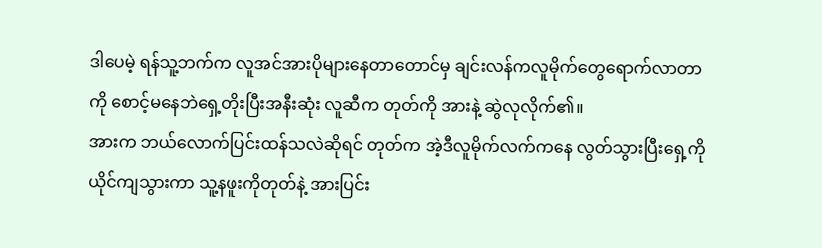ဒါပေမဲ့ ရန်သူ့ဘက်က လူအင်အားပိုများနေတာတောင်မှ ချင်းလန်ကလူမိုက်တွေရောက်လာတာကို စောင့်မနေဘဲရှေ့တိုးပြီးအနီးဆုံး လူဆီက တုတ်ကို အားနဲ့ ဆွဲလုလိုက်၏။
အားက ဘယ်လောက်ပြင်းထန်သလဲဆိုရင် တုတ်က အဲ့ဒီလူမိုက်လက်ကနေ လွတ်သွားပြီးရှေ့ကိုယိုင်ကျသွားကာ သူ့နဖူးကိုတုတ်နဲ့ အားပြင်း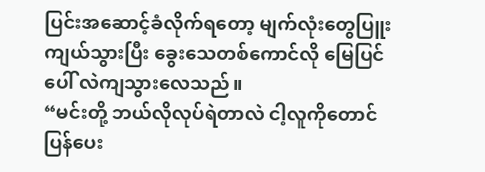ပြင်းအဆောင့်ခံလိုက်ရတော့ မျက်လုံးတွေပြူးကျယ်သွားပြီး ခွေးသေတစ်ကောင်လို မြေပြင်ပေါ် လဲကျသွားလေသည်။
“မင်းတို့ ဘယ်လိုလုပ်ရဲတာလဲ ငါ့လူကိုတောင် ပြန်ပေး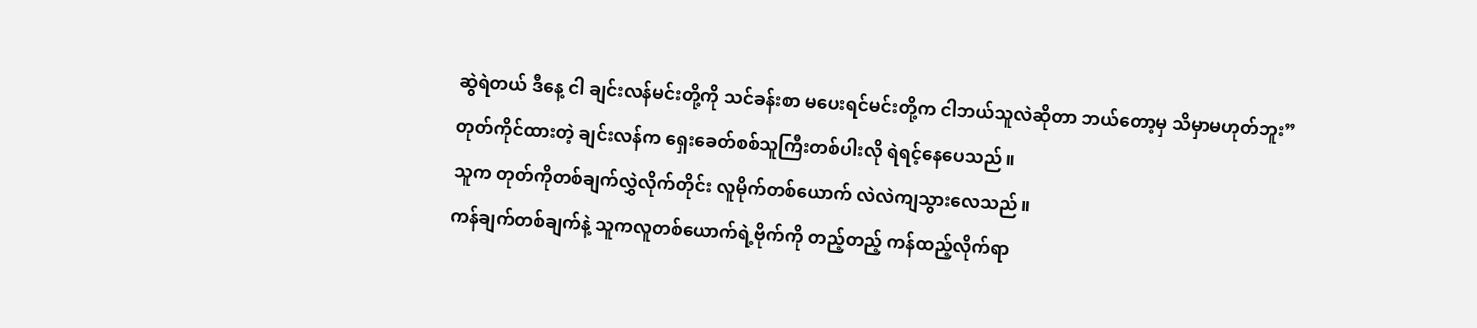ဆွဲရဲတယ် ဒီနေ့ ငါ ချင်းလန်မင်းတို့ကို သင်ခန်းစာ မပေးရင်မင်းတို့က ငါဘယ်သူလဲဆိုတာ ဘယ်တော့မှ သိမှာမဟုတ်ဘူး”
တုတ်ကိုင်ထားတဲ့ ချင်းလန်က ရှေးခေတ်စစ်သူကြီးတစ်ပါးလို ရဲရင့်နေပေသည်။
သူက တုတ်ကိုတစ်ချက်လွှဲလိုက်တိုင်း လူမိုက်တစ်ယောက် လဲလဲကျသွားလေသည်။
ကန်ချက်တစ်ချက်နဲ့ သူကလူတစ်ယောက်ရဲ့ဗိုက်ကို တည့်တည့် ကန်ထည့်လိုက်ရာ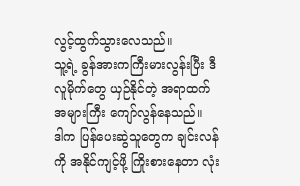လွင့်ထွက်သွားလေသည်။
သူ့ရဲ့ ခွန်အားကကြီးမားလွန်းပြီး ဒီလူမိုက်တွေ ယှဉ်နိုင်တဲ့ အရာထက် အများကြီး ကျော်လွန်နေသည်။
ဒါက ပြန်ပေးဆွဲသူတွေက ချင်းလန် ကို အနိုင်ကျင့်ဖို့ ကြိုးစားနေတာ လုံး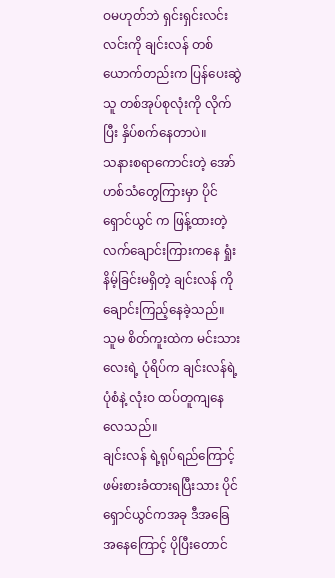ဝမဟုတ်ဘဲ ရှင်းရှင်းလင်းလင်းကို ချင်းလန် တစ်ယောက်တည်းက ပြန်ပေးဆွဲသူ တစ်အုပ်စုလုံးကို လိုက်ပြီး နှိပ်စက်နေတာပဲ။
သနားစရာကောင်းတဲ့ အော်ဟစ်သံတွေကြားမှာ ပိုင်ရှောင်ယွင် က ဖြန့်ထားတဲ့ လက်ချောင်းကြားကနေ ရှုံးနိမ့်ခြင်းမရှိတဲ့ ချင်းလန် ကို ချောင်းကြည့်နေခဲ့သည်။
သူမ စိတ်ကူးထဲက မင်းသားလေးရဲ့ ပုံရိပ်က ချင်းလန်ရဲ့ပုံစံနဲ့ လုံးဝ ထပ်တူကျနေလေသည်။
ချင်းလန် ရဲ့ရုပ်ရည်ကြောင့် ဖမ်းစားခံထားရပြီးသား ပိုင်ရှောင်ယွင်ကအခု ဒီအခြေအနေကြောင့် ပိုပြီးတောင်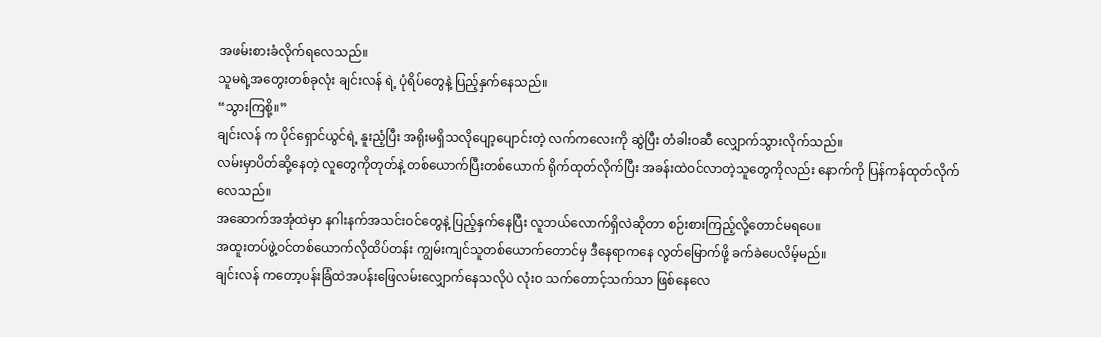အဖမ်းစားခံလိုက်ရလေသည်။
သူမရဲ့အတွေးတစ်ခုလုံး ချင်းလန် ရဲ့ ပုံရိပ်တွေနဲ့ ပြည့်နှက်နေသည်။
“သွားကြစို့။”
ချင်းလန် က ပိုင်ရှောင်ယွင်ရဲ့ နူးညံ့ပြီး အရိုးမရှိသလိုပျော့ပျောင်းတဲ့ လက်ကလေးကို ဆွဲပြီး တံခါးဝဆီ လျှောက်သွားလိုက်သည်။
လမ်းမှာပိတ်ဆို့နေတဲ့ လူတွေကိုတုတ်နဲ့ တစ်ယောက်ပြီးတစ်ယောက် ရိုက်ထုတ်လိုက်ပြီး အခန်းထဲဝင်လာတဲ့သူတွေကိုလည်း နောက်ကို ပြန်ကန်ထုတ်လိုက်လေသည်။
အဆောက်အအုံထဲမှာ နဂါးနက်အသင်းဝင်တွေနဲ့ ပြည့်နှက်နေပြီး လူဘယ်လောက်ရှိလဲဆိုတာ စဉ်းစားကြည့်လို့တောင်မရပေ။
အထူးတပ်ဖွဲ့ဝင်တစ်ယောက်လိုထိပ်တန်း ကျွမ်းကျင်သူတစ်ယောက်တောင်မှ ဒီနေရာကနေ လွတ်မြောက်ဖို့ ခက်ခဲပေလိမ့်မည်။
ချင်းလန် ကတော့ပန်းခြံထဲအပန်းဖြေလမ်းလျှောက်နေသလိုပဲ လုံးဝ သက်တောင့်သက်သာ ဖြစ်နေလေ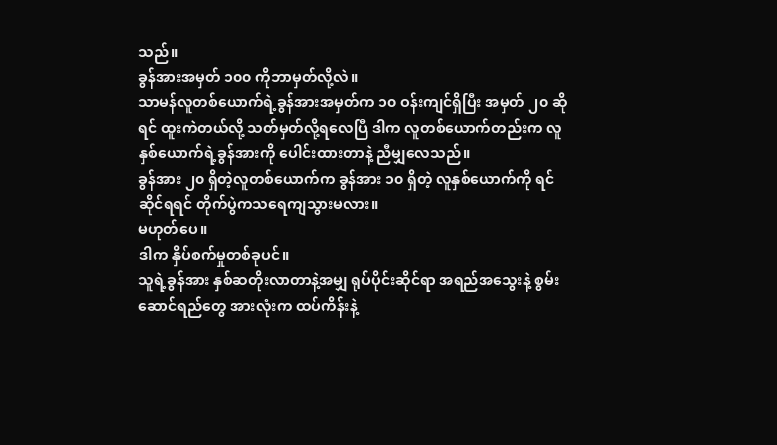သည်။
ခွန်အားအမှတ် ၁၀၀ ကိုဘာမှတ်လို့လဲ။
သာမန်လူတစ်ယောက်ရဲ့ခွန်အားအမှတ်က ၁၀ ဝန်းကျင်ရှိပြီး အမှတ် ၂၀ ဆိုရင် ထူးကဲတယ်လို့ သတ်မှတ်လို့ရလေပြီ ဒါက လူတစ်ယောက်တည်းက လူနှစ်ယောက်ရဲ့ခွန်အားကို ပေါင်းထားတာနဲ့ ညီမျှလေသည်။
ခွန်အား ၂၀ ရှိတဲ့လူတစ်ယောက်က ခွန်အား ၁၀ ရှိတဲ့ လူနှစ်ယောက်ကို ရင်ဆိုင်ရရင် တိုက်ပွဲကသရေကျသွားမလား။
မဟုတ်ပေ။
ဒါက နှိပ်စက်မှုတစ်ခုပင်။
သူရဲ့ခွန်အား နှစ်ဆတိုးလာတာနဲ့အမျှ ရုပ်ပိုင်းဆိုင်ရာ အရည်အသွေးနဲ့ စွမ်းဆောင်ရည်တွေ အားလုံးက ထပ်ကိန်းနဲ့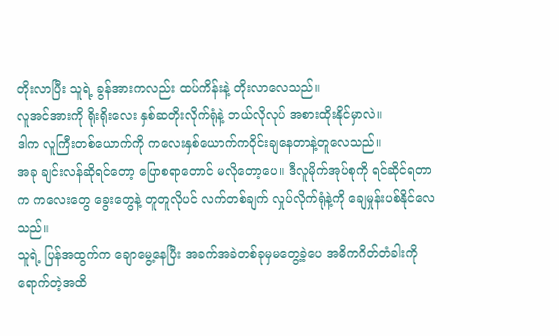တိုးလာပြီး သူရဲ့ ခွန်အားကလည်း ထပ်ကိန်းနဲ့ တိုးလာလေသည်။
လူအင်အားကို ရိုးရိုးလေး နှစ်ဆတိုးလိုက်ရုံနဲ့ ဘယ်လိုလုပ် အစားထိုးနိုင်မှာလဲ။
ဒါက လူကြီးတစ်ယောက်ကို ကလေးနှစ်ယောက်ကဝိုင်းချနေတာနဲ့တူလေသည်။
အခု ချင်းလန်ဆိုရင်တော့ ပြောစရာတောင် မလိုတော့ပေ။ ဒီလူမိုက်အုပ်စုကို ရင်ဆိုင်ရတာက ကလေးတွေ ခွေးတွေနဲ့ တူတူလိုပင် လက်တစ်ချက် လှုပ်လိုက်ရုံနဲ့ကို ချေမှုန်းပစ်နိုင်လေသည်။
သူရဲ့ ပြန်အထွက်က ချောမွေ့နေပြီး အခက်အခဲတစ်ခုမှမတွေ့ခဲ့ပေ အဓိကဂိတ်တံခါးကို ရောက်တဲ့အထိ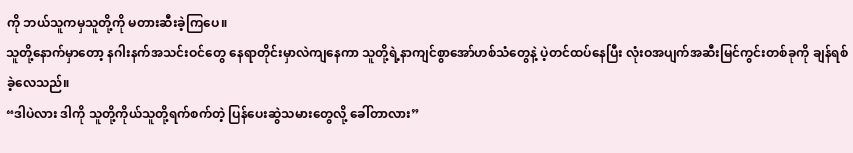ကို ဘယ်သူကမှသူတို့ကို မတားဆီးခဲ့ကြပေ။
သူတို့နောက်မှာတော့ နဂါးနက်အသင်းဝင်တွေ နေရာတိုင်းမှာလဲကျနေကာ သူတို့ရဲ့နာကျင်စွာအော်ဟစ်သံတွေနဲ့ ပဲ့တင်ထပ်နေပြီး လုံးဝအပျက်အဆီးမြင်ကွင်းတစ်ခုကို ချန်ရစ်ခဲ့လေသည်။
“ဒါပဲလား ဒါကို သူတို့ကိုယ်သူတို့ရက်စက်တဲ့ ပြန်ပေးဆွဲသမားတွေလို့ ခေါ်တာလား”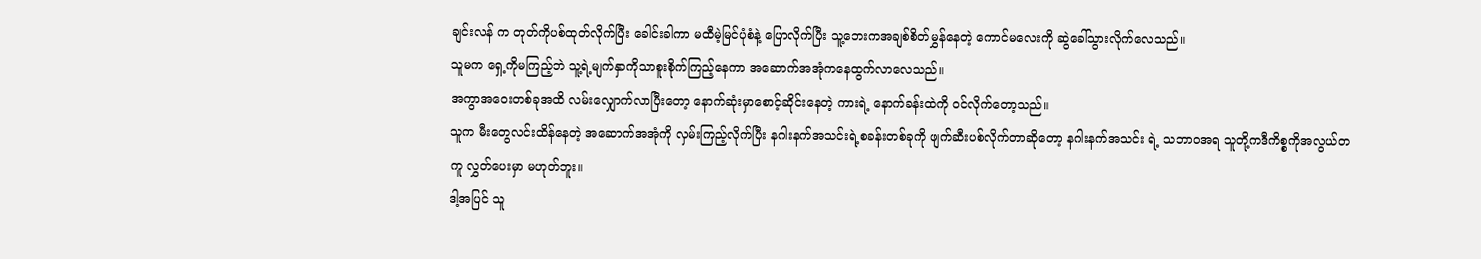ချင်းလန် က တုတ်ကိုပစ်ထုတ်လိုက်ပြီး ခေါင်းခါကာ မထီမဲ့မြင်ပုံစံနဲ့ ပြောလိုက်ပြီး သူ့ဘေးကအချစ်စိတ်မွှန်နေတဲ့ ကောင်မလေးကို ဆွဲခေါ်သွားလိုက်လေသည်။
သူမက ရှေ့ကိုမကြည့်ဘဲ သူ့ရဲ့မျက်နှာကိုသာစူးစိုက်ကြည့်နေကာ အဆောက်အအုံကနေထွက်လာလေသည်။
အကွာအဝေးတစ်ခုအထိ လမ်းလျှောက်လာပြီးတော့ နောက်ဆုံးမှာစောင့်ဆိုင်းနေတဲ့ ကားရဲ့ နောက်ခန်းထဲကို ဝင်လိုက်တော့သည်။
သူက မီးတွေလင်းထိန်နေတဲ့ အဆောက်အအုံကို လှမ်းကြည့်လိုက်ပြီး နဂါးနက်အသင်းရဲ့စခန်းတစ်ခုကို ဖျက်ဆီးပစ်လိုက်တာဆိုတော့ နဂါးနက်အသင်း ရဲ့ သဘာဝအရ သူတို့ကဒီကိစ္စကိုအလွယ်တကူ လွှတ်ပေးမှာ မဟုတ်ဘူး။
ဒါ့အပြင် သူ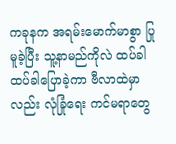ကခုနက အရမ်းမောက်မာစွာ ပြုမူခဲ့ပြီး သူ့နာမည်ကိုလဲ ထပ်ခါထပ်ခါပြောခဲ့ကာ ဗီလာထဲမှာလည်း လုံခြုံရေး ကင်မရာတွေ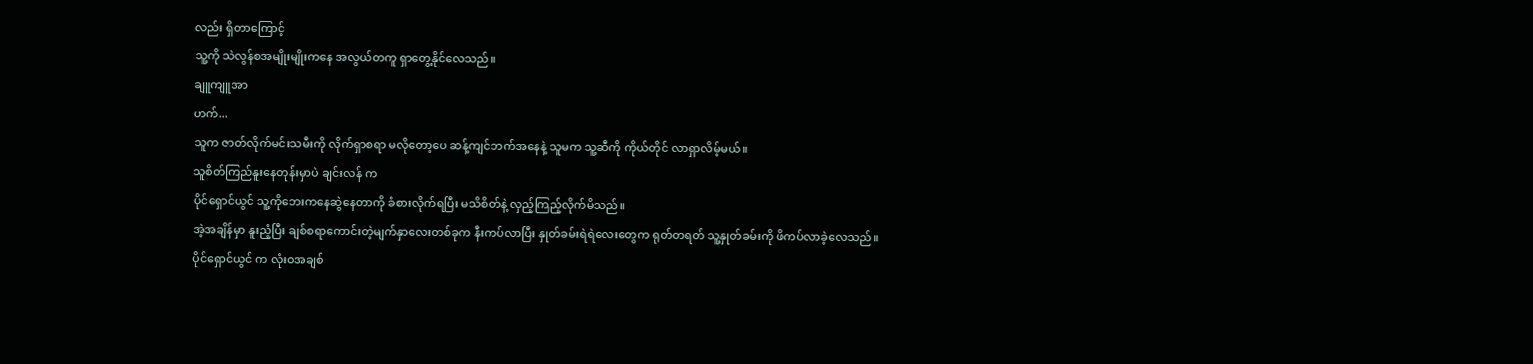လည်း ရှိတာကြောင့်
သူ့ကို သဲလွန်စအမျိုးမျိုးကနေ အလွယ်တကူ ရှာတွေ့နိုင်လေသည်။
ချူကျူအာ
ဟက်...
သူက ဇာတ်လိုက်မင်းသမီးကို လိုက်ရှာစရာ မလိုတော့ပေ ဆန့်ကျင်ဘက်အနေနဲ့ သူမက သူ့ဆီကို ကိုယ်တိုင် လာရှာလိမ့်မယ်။
သူစိတ်ကြည်နူးနေတုန်းမှာပဲ ချင်းလန် က
ပိုင်ရှောင်ယွင် သူ့ကိုဘေးကနေဆွဲနေတာကို ခံစားလိုက်ရပြီး မသိစိတ်နဲ့ လှည့်ကြည့်လိုက်မိသည်။
အဲ့အချိန်မှာ နူးညံ့ပြီး ချစ်စရာကောင်းတဲ့မျက်နှာလေးတစ်ခုက နီးကပ်လာပြီး နှုတ်ခမ်းရဲရဲလေးတွေက ရုတ်တရတ် သူ့နှုတ်ခမ်းကို ဖိကပ်လာခဲ့လေသည်။
ပိုင်ရှောင်ယွင် က လုံးဝအချစ်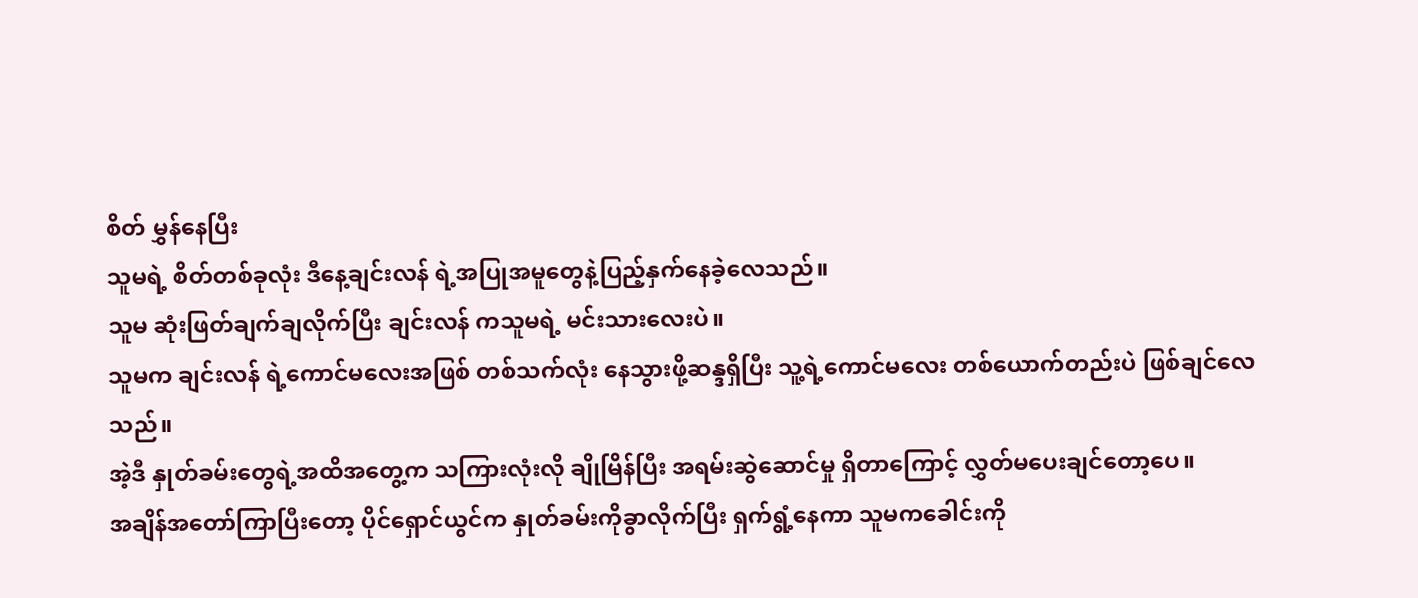စိတ် မွှန်နေပြီး
သူမရဲ့ စိတ်တစ်ခုလုံး ဒီနေ့ချင်းလန် ရဲ့အပြုအမူတွေနဲ့ပြည့်နှက်နေခဲ့လေသည်။
သူမ ဆုံးဖြတ်ချက်ချလိုက်ပြီး ချင်းလန် ကသူမရဲ့ မင်းသားလေးပဲ။
သူမက ချင်းလန် ရဲ့ကောင်မလေးအဖြစ် တစ်သက်လုံး နေသွားဖို့ဆန္ဒရှိပြီး သူ့ရဲ့ကောင်မလေး တစ်ယောက်တည်းပဲ ဖြစ်ချင်လေသည်။
အဲ့ဒီ နှုတ်ခမ်းတွေရဲ့အထိအတွေ့က သကြားလုံးလို ချိုမြိန်ပြီး အရမ်းဆွဲဆောင်မှု ရှိတာကြောင့် လွှတ်မပေးချင်တော့ပေ။
အချိန်အတော်ကြာပြီးတော့ ပိုင်ရှောင်ယွင်က နှုတ်ခမ်းကိုခွာလိုက်ပြီး ရှက်ရွံ့နေကာ သူမကခေါင်းကို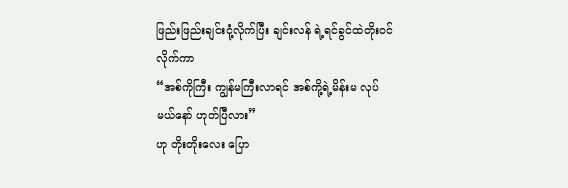ဖြည်းဖြည်းချင်းငုံ့လိုက်ပြီး ချင်းလန် ရဲ့ရင်ခွင်ထဲတိုးဝင်လိုက်ကာ
“အစ်ကိုကြီး ကျွန်မကြီးလာရင် အစ်ကို့ရဲ့မိန်းမ လုပ်မယ်နော် ဟုတ်ပြီလား”
ဟု တိုးတိုးလေး ပြော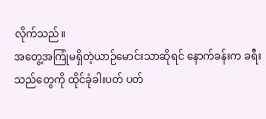လိုက်သည်။
အတွေ့အကြုံမရှိတဲ့ယာဉ်မောင်းသာဆိုရင် နောက်ခန်းက ခရီးသည်တွေကို ထိုင်ခုံခါးပတ် ပတ်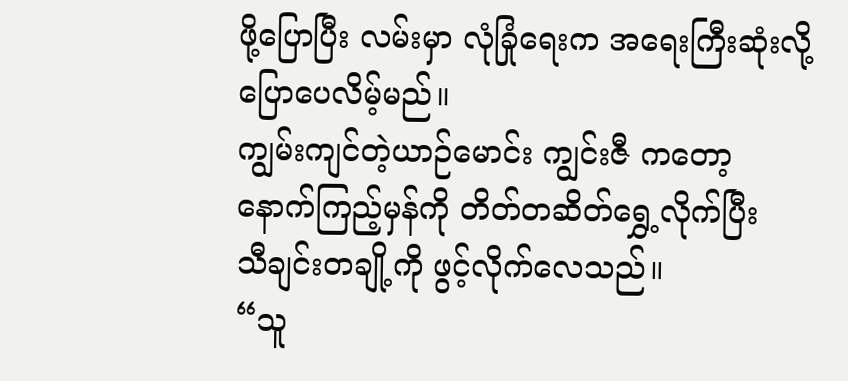ဖို့ပြောပြီး လမ်းမှာ လုံခြုံရေးက အရေးကြီးဆုံးလို့ ပြောပေလိမ့်မည်။
ကျွမ်းကျင်တဲ့ယာဉ်မောင်း ကျွင်းဇီ ကတော့ နောက်ကြည့်မှန်ကို တိတ်တဆိတ်ရွှေ့လိုက်ပြီး
သီချင်းတချို့ကို ဖွင့်လိုက်လေသည်။
“သူ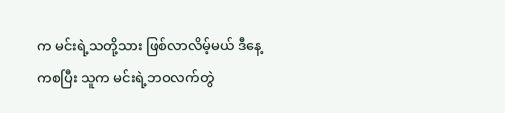က မင်းရဲ့သတို့သား ဖြစ်လာလိမ့်မယ် ဒီနေ့ကစပြီး သူက မင်းရဲ့ဘဝလက်တွဲ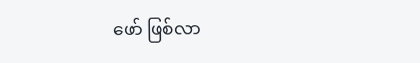ဖော် ဖြစ်လာ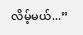လိမ့်မယ်...”